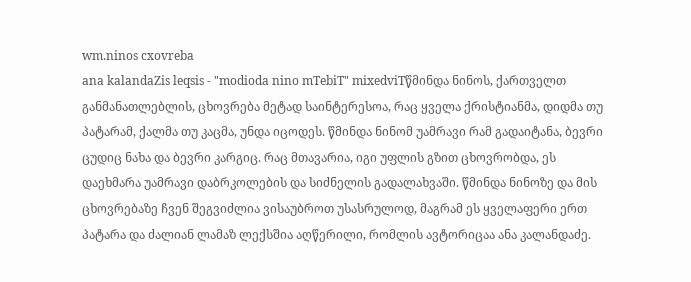wm.ninos cxovreba
ana kalandaZis leqsis - "modioda nino mTebiT" mixedviTწმინდა ნინოს, ქართველთ განმანათლებლის, ცხოვრება მეტად საინტერესოა, რაც ყველა ქრისტიანმა, დიდმა თუ პატარამ, ქალმა თუ კაცმა, უნდა იცოდეს. წმინდა ნინომ უამრავი რამ გადაიტანა, ბევრი ცუდიც ნახა და ბევრი კარგიც. რაც მთავარია, იგი უფლის გზით ცხოვრობდა, ეს დაეხმარა უამრავი დაბრკოლების და სიძნელის გადალახვაში. წმინდა ნინოზე და მის ცხოვრებაზე ჩვენ შეგვიძლია ვისაუბროთ უსასრულოდ, მაგრამ ეს ყველაფერი ერთ პატარა და ძალიან ლამაზ ლექსშია აღწერილი, რომლის ავტორიცაა ანა კალანდაძე.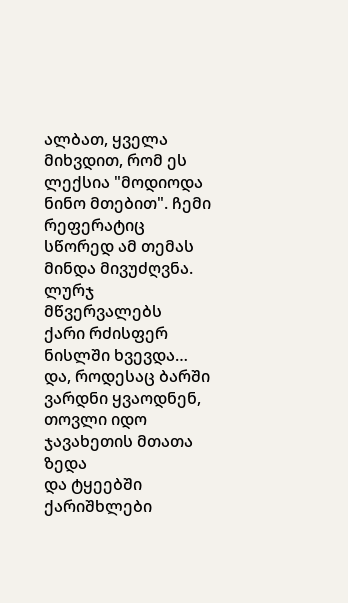ალბათ, ყველა მიხვდით, რომ ეს ლექსია "მოდიოდა ნინო მთებით". ჩემი რეფერატიც სწორედ ამ თემას მინდა მივუძღვნა.
ლურჯ მწვერვალებს
ქარი რძისფერ ნისლში ხვევდა…
და, როდესაც ბარში ვარდნი ყვაოდნენ,
თოვლი იდო ჯავახეთის მთათა ზედა
და ტყეებში ქარიშხლები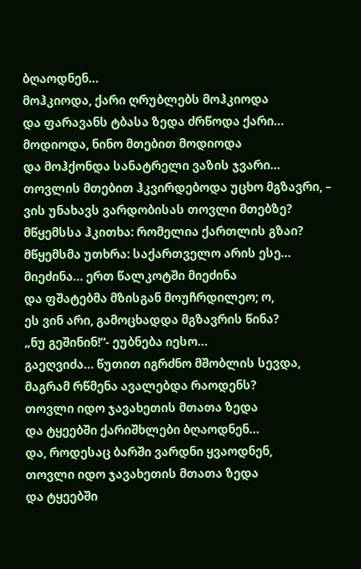ბღაოდნენ…
მოჰკიოდა, ქარი ღრუბლებს მოჰკიოდა
და ფარავანს ტბასა ზედა ძრწოდა ქარი…
მოდიოდა, ნინო მთებით მოდიოდა
და მოჰქონდა სანატრელი ვაზის ჯვარი…
თოვლის მთებით ჰკვირდებოდა უცხო მგზავრი, –
ვის უნახავს ვარდობისას თოვლი მთებზე?
მწყემსსა ჰკითხა: რომელია ქართლის გზაი?
მწყემსმა უთხრა: საქართველო არის ესე…
მიეძინა… ერთ წალკოტში მიეძინა
და ფშატებმა მზისგან მოუჩრდილეო; ო,
ეს ვინ არი, გამოცხადდა მგზავრის წინა?
„ნუ გეშინინ!“- ეუბნება იესო…
გაეღვიძა… წუთით იგრძნო მშობლის სევდა,
მაგრამ რწმენა ავალებდა რაოდენს?
თოვლი იდო ჯავახეთის მთათა ზედა
და ტყეებში ქარიშხლები ბღაოდნენ…
და, როდესაც ბარში ვარდნი ყვაოდნენ,
თოვლი იდო ჯავახეთის მთათა ზედა
და ტყეებში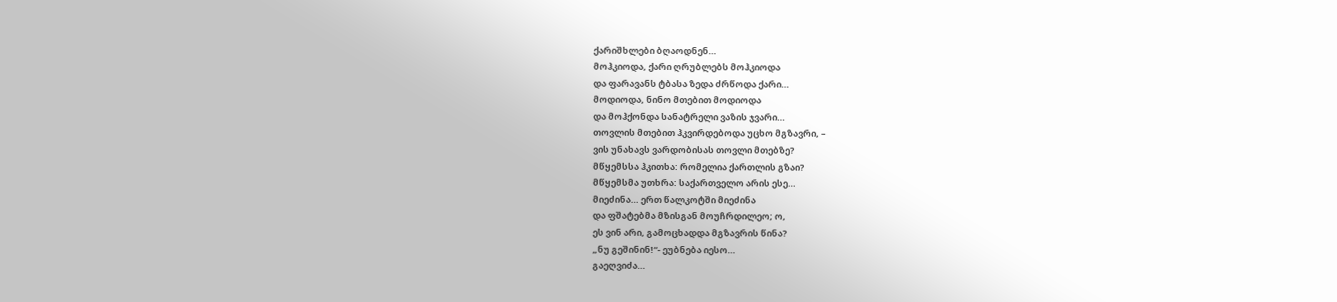ქარიშხლები ბღაოდნენ…
მოჰკიოდა, ქარი ღრუბლებს მოჰკიოდა
და ფარავანს ტბასა ზედა ძრწოდა ქარი…
მოდიოდა, ნინო მთებით მოდიოდა
და მოჰქონდა სანატრელი ვაზის ჯვარი…
თოვლის მთებით ჰკვირდებოდა უცხო მგზავრი, –
ვის უნახავს ვარდობისას თოვლი მთებზე?
მწყემსსა ჰკითხა: რომელია ქართლის გზაი?
მწყემსმა უთხრა: საქართველო არის ესე…
მიეძინა… ერთ წალკოტში მიეძინა
და ფშატებმა მზისგან მოუჩრდილეო; ო,
ეს ვინ არი, გამოცხადდა მგზავრის წინა?
„ნუ გეშინინ!“- ეუბნება იესო…
გაეღვიძა…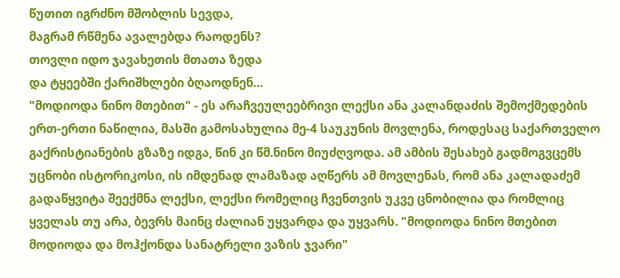წუთით იგრძნო მშობლის სევდა,
მაგრამ რწმენა ავალებდა რაოდენს?
თოვლი იდო ჯავახეთის მთათა ზედა
და ტყეებში ქარიშხლები ბღაოდნენ…
"მოდიოდა ნინო მთებით" - ეს არაჩვეულეებრივი ლექსი ანა კალანდაძის შემოქმედების ერთ-ერთი ნაწილია, მასში გამოსახულია მე-4 საუკუნის მოვლენა, როდესაც საქართველო გაქრისტიანების გზაზე იდგა, წინ კი წმ.ნინო მიუძღვოდა. ამ ამბის შესახებ გადმოგვცემს უცნობი ისტორიკოსი, ის იმდენად ლამაზად აღწერს ამ მოვლენას, რომ ანა კალადაძემ გადაწყვიტა შეექმნა ლექსი, ლექსი რომელიც ჩვენთვის უკვე ცნობილია და რომლიც ყველას თუ არა, ბევრს მაინც ძალიან უყვარდა და უყვარს. "მოდიოდა ნინო მთებით მოდიოდა და მოჰქონდა სანატრელი ვაზის ჯვარი"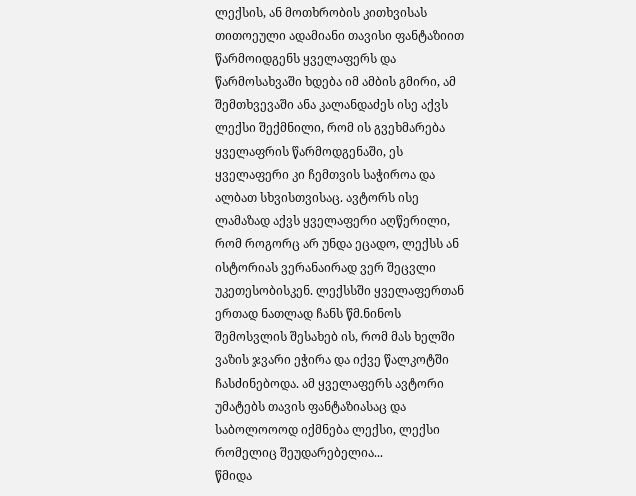ლექსის, ან მოთხრობის კითხვისას თითოეული ადამიანი თავისი ფანტაზიით წარმოიდგენს ყველაფერს და წარმოსახვაში ხდება იმ ამბის გმირი, ამ შემთხვევაში ანა კალანდაძეს ისე აქვს ლექსი შექმნილი, რომ ის გვეხმარება ყველაფრის წარმოდგენაში, ეს ყველაფერი კი ჩემთვის საჭიროა და ალბათ სხვისთვისაც. ავტორს ისე ლამაზად აქვს ყველაფერი აღწერილი, რომ როგორც არ უნდა ეცადო, ლექსს ან ისტორიას ვერანაირად ვერ შეცვლი უკეთესობისკენ. ლექსსში ყველაფერთან ერთად ნათლად ჩანს წმ.ნინოს შემოსვლის შესახებ ის, რომ მას ხელში ვაზის ჯვარი ეჭირა და იქვე წალკოტში ჩასძინებოდა. ამ ყველაფერს ავტორი უმატებს თავის ფანტაზიასაც და საბოლოოოდ იქმნება ლექსი, ლექსი რომელიც შეუდარებელია...
წმიდა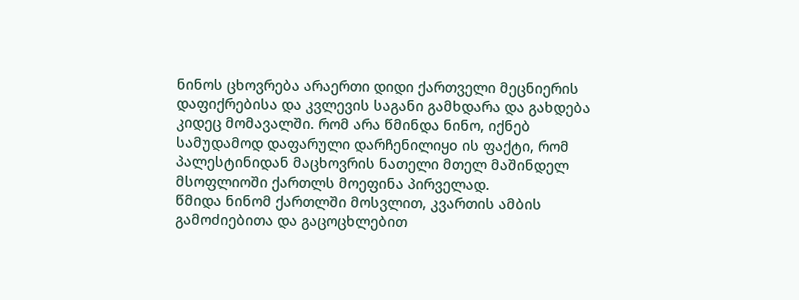ნინოს ცხოვრება არაერთი დიდი ქართველი მეცნიერის დაფიქრებისა და კვლევის საგანი გამხდარა და გახდება კიდეც მომავალში. რომ არა წმინდა ნინო, იქნებ სამუდამოდ დაფარული დარჩენილიყo ის ფაქტი, რომ პალესტინიდან მაცხოვრის ნათელი მთელ მაშინდელ მსოფლიოში ქართლს მოეფინა პირველად.
წმიდა ნინომ ქართლში მოსვლით, კვართის ამბის გამოძიებითა და გაცოცხლებით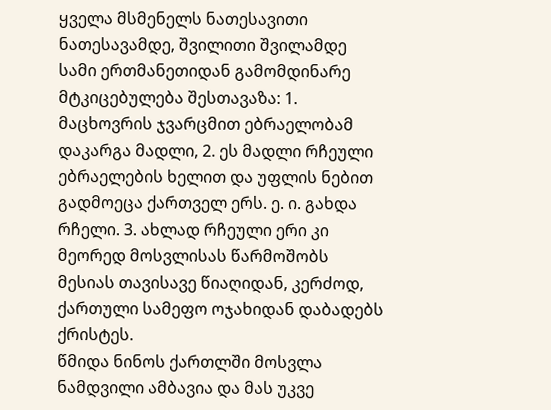ყველა მსმენელს ნათესავითი ნათესავამდე, შვილითი შვილამდე სამი ერთმანეთიდან გამომდინარე მტკიცებულება შესთავაზა: 1. მაცხოვრის ჯვარცმით ებრაელობამ დაკარგა მადლი, 2. ეს მადლი რჩეული ებრაელების ხელით და უფლის ნებით გადმოეცა ქართველ ერს. ე. ი. გახდა რჩელი. 3. ახლად რჩეული ერი კი მეორედ მოსვლისას წარმოშობს მესიას თავისავე წიაღიდან, კერძოდ, ქართული სამეფო ოჯახიდან დაბადებს ქრისტეს.
წმიდა ნინოს ქართლში მოსვლა ნამდვილი ამბავია და მას უკვე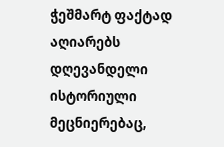ჭეშმარტ ფაქტად აღიარებს დღევანდელი ისტორიული მეცნიერებაც,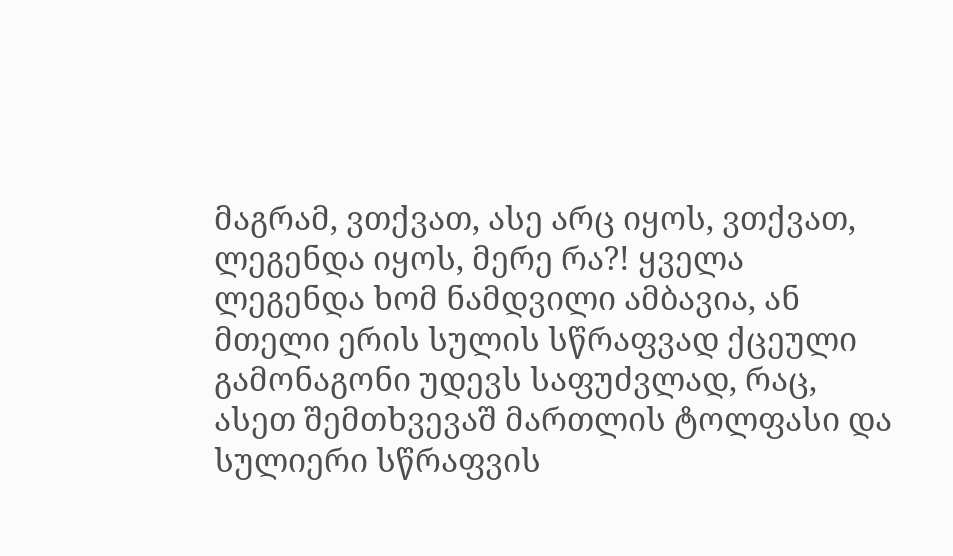მაგრამ, ვთქვათ, ასე არც იყოს, ვთქვათ, ლეგენდა იყოს, მერე რა?! ყველა ლეგენდა ხომ ნამდვილი ამბავია, ან მთელი ერის სულის სწრაფვად ქცეული გამონაგონი უდევს საფუძვლად, რაც, ასეთ შემთხვევაშ მართლის ტოლფასი და სულიერი სწრაფვის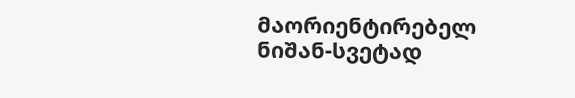მაორიენტირებელ ნიშან-სვეტად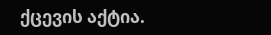ქცევის აქტია.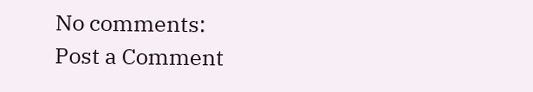No comments:
Post a Comment